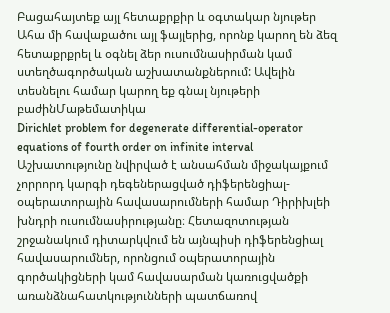Բացահայտեք այլ հետաքրքիր և օգտակար նյութեր
Ահա մի հավաքածու այլ ֆայլերից, որոնք կարող են ձեզ հետաքրքրել և օգնել ձեր ուսումնասիրման կամ ստեղծագործական աշխատանքներում: Ավելին տեսնելու համար կարող եք գնալ նյութերի բաժինՄաթեմատիկա
Dirichlet problem for degenerate differential-operator equations of fourth order on infinite interval
Աշխատությունը նվիրված է անսահման միջակայքում չորրորդ կարգի դեգեներացված դիֆերենցիալ-օպերատորային հավասարումների համար Դիրիխլեի խնդրի ուսումնասիրությանը։ Հետազոտության շրջանակում դիտարկվում են այնպիսի դիֆերենցիալ հավասարումներ, որոնցում օպերատորային գործակիցների կամ հավասարման կառուցվածքի առանձնահատկությունների պատճառով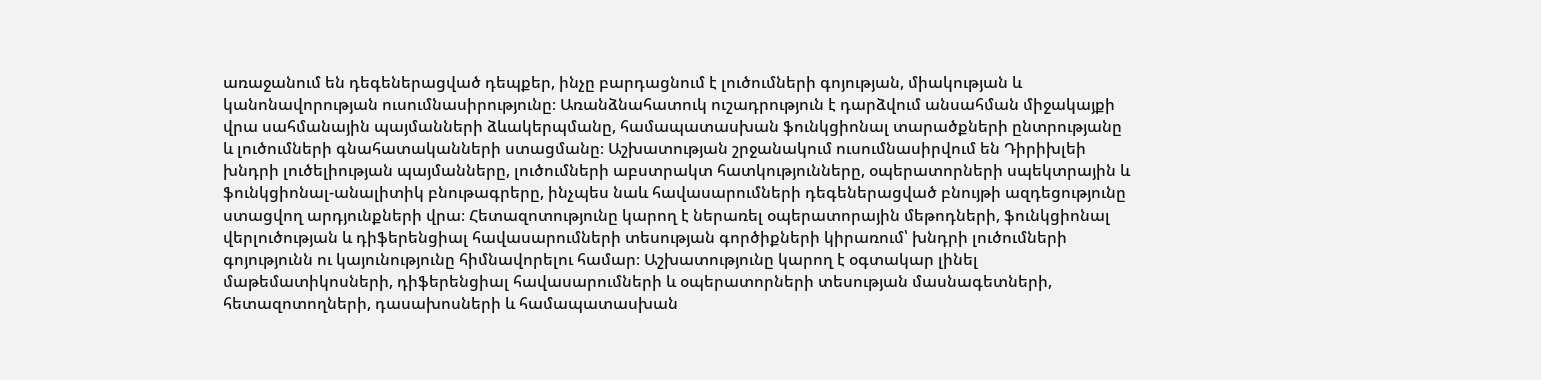առաջանում են դեգեներացված դեպքեր, ինչը բարդացնում է լուծումների գոյության, միակության և կանոնավորության ուսումնասիրությունը։ Առանձնահատուկ ուշադրություն է դարձվում անսահման միջակայքի վրա սահմանային պայմանների ձևակերպմանը, համապատասխան ֆունկցիոնալ տարածքների ընտրությանը և լուծումների գնահատականների ստացմանը։ Աշխատության շրջանակում ուսումնասիրվում են Դիրիխլեի խնդրի լուծելիության պայմանները, լուծումների աբստրակտ հատկությունները, օպերատորների սպեկտրային և ֆունկցիոնալ-անալիտիկ բնութագրերը, ինչպես նաև հավասարումների դեգեներացված բնույթի ազդեցությունը ստացվող արդյունքների վրա։ Հետազոտությունը կարող է ներառել օպերատորային մեթոդների, ֆունկցիոնալ վերլուծության և դիֆերենցիալ հավասարումների տեսության գործիքների կիրառում՝ խնդրի լուծումների գոյությունն ու կայունությունը հիմնավորելու համար։ Աշխատությունը կարող է օգտակար լինել մաթեմատիկոսների, դիֆերենցիալ հավասարումների և օպերատորների տեսության մասնագետների, հետազոտողների, դասախոսների և համապատասխան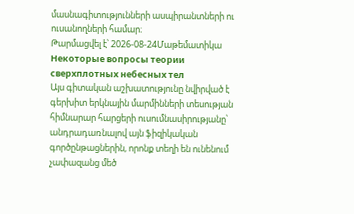մասնագիտությունների ասպիրանտների ու ուսանողների համար։
Թարմացվել է՝ 2026-08-24Մաթեմատիկա
Некоторые вопросы теории сверхплотных небесных тел
Այս գիտական աշխատությունը նվիրված է գերխիտ երկնային մարմինների տեսության հիմնարար հարցերի ուսումնասիրությանը՝ անդրադառնալով այն ֆիզիկական գործընթացներին, որոնք տեղի են ունենում չափազանց մեծ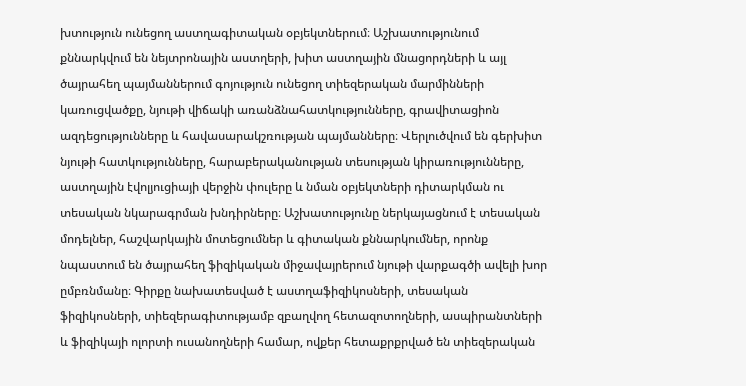խտություն ունեցող աստղագիտական օբյեկտներում։ Աշխատությունում քննարկվում են նեյտրոնային աստղերի, խիտ աստղային մնացորդների և այլ ծայրահեղ պայմաններում գոյություն ունեցող տիեզերական մարմինների կառուցվածքը, նյութի վիճակի առանձնահատկությունները, գրավիտացիոն ազդեցությունները և հավասարակշռության պայմանները։ Վերլուծվում են գերխիտ նյութի հատկությունները, հարաբերականության տեսության կիրառությունները, աստղային էվոլյուցիայի վերջին փուլերը և նման օբյեկտների դիտարկման ու տեսական նկարագրման խնդիրները։ Աշխատությունը ներկայացնում է տեսական մոդելներ, հաշվարկային մոտեցումներ և գիտական քննարկումներ, որոնք նպաստում են ծայրահեղ ֆիզիկական միջավայրերում նյութի վարքագծի ավելի խոր ըմբռնմանը։ Գիրքը նախատեսված է աստղաֆիզիկոսների, տեսական ֆիզիկոսների, տիեզերագիտությամբ զբաղվող հետազոտողների, ասպիրանտների և ֆիզիկայի ոլորտի ուսանողների համար, ովքեր հետաքրքրված են տիեզերական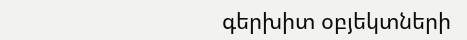գերխիտ օբյեկտների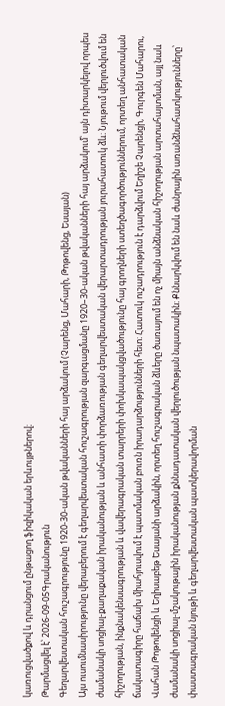կառուցվածքով և դրանցում ընթացող ֆիզիկական երևույթներով։
Թարմացվել է՝ 2026-09-05Գրականություն
Գեղարվեստական հուշագրությունը 1920-30-ական թվականների հայ արձակում (Չարենց, Մահարի, Թոթովենց, Եսայան)
Այս ուսումնասիրությունը վերաբերում է գեղարվեստական հուշագրության զարգացմանը 1920–30-ական թվականների հայ արձակում՝ այն դիտարկելով որպես ժամանակի սոցիալ-քաղաքական իրականության և անհատի փորձառության գեղարվեստական վերարտադրության յուրահատուկ ձև։ Նյութում վերլուծվում են հիշողության, ինքնակենսագրության և վավերագրական տարրերի փոխկապակցվածությունը հայ գրողների ստեղծագործություններում, որտեղ անհատական ճակատագիրը հաճախ միահյուսվում է պատմական բուռն իրադարձությունների հետ։ Հատուկ ուշադրություն է դարձվում Եղիշե Չարենցի, Գուրգեն Մահարու, Վահան Թոթովենցի և Եղիսաբեթ Եսայանի արձակին, որտեղ հուշագրական ձևերը ծառայում են ոչ միայն անձնական հիշողության արտահայտման, այլ նաև ժամանակի սոցիալ-մշակութային իրականության քննադատական վերլուծության նպատակին։ Քննարկվում են նաև ժանրային առանձնահատկությունները՝ փաստագրական նյութի և գեղարվեստական պատկերավորման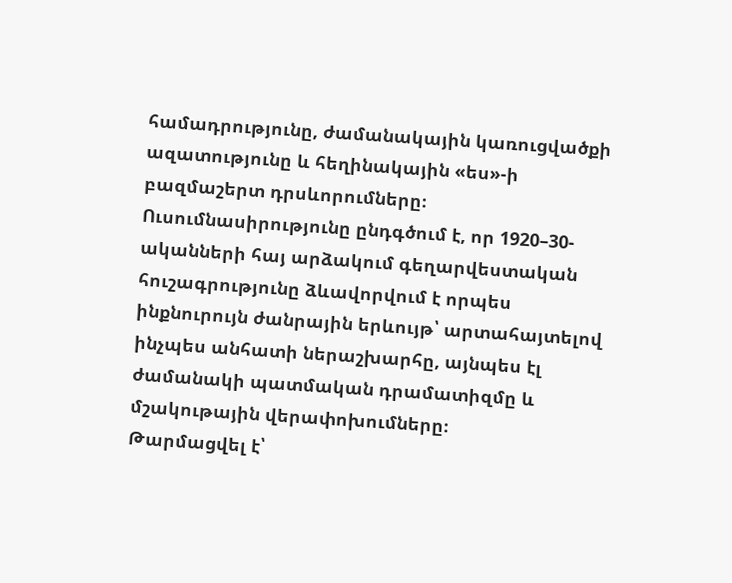համադրությունը, ժամանակային կառուցվածքի ազատությունը և հեղինակային «ես»-ի բազմաշերտ դրսևորումները։ Ուսումնասիրությունը ընդգծում է, որ 1920–30-ականների հայ արձակում գեղարվեստական հուշագրությունը ձևավորվում է որպես ինքնուրույն ժանրային երևույթ՝ արտահայտելով ինչպես անհատի ներաշխարհը, այնպես էլ ժամանակի պատմական դրամատիզմը և մշակութային վերափոխումները։
Թարմացվել է՝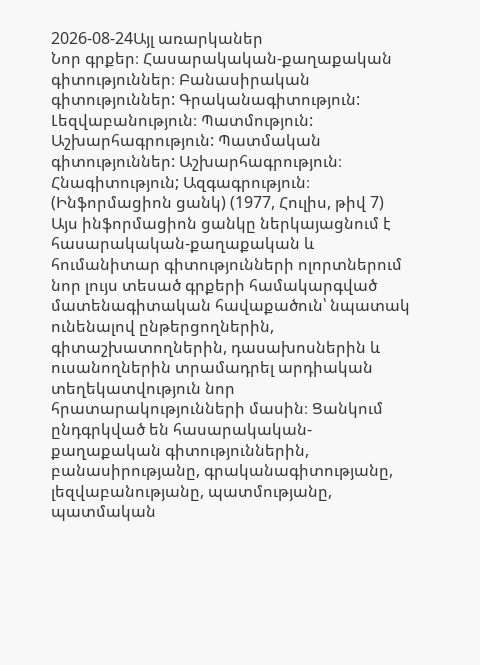2026-08-24Այլ առարկաներ
Նոր գրքեր։ Հասարակական-քաղաքական գիտություններ։ Բանասիրական գիտություններ: Գրականագիտություն: Լեզվաբանություն։ Պատմություն: Աշխարհագրություն: Պատմական գիտություններ: Աշխարհագրություն։ Հնագիտություն; Ազգագրություն։ (Ինֆորմացիոն ցանկ) (1977, Հուլիս, թիվ 7)
Այս ինֆորմացիոն ցանկը ներկայացնում է հասարակական-քաղաքական և հումանիտար գիտությունների ոլորտներում նոր լույս տեսած գրքերի համակարգված մատենագիտական հավաքածուն՝ նպատակ ունենալով ընթերցողներին, գիտաշխատողներին, դասախոսներին և ուսանողներին տրամադրել արդիական տեղեկատվություն նոր հրատարակությունների մասին։ Ցանկում ընդգրկված են հասարակական-քաղաքական գիտություններին, բանասիրությանը, գրականագիտությանը, լեզվաբանությանը, պատմությանը, պատմական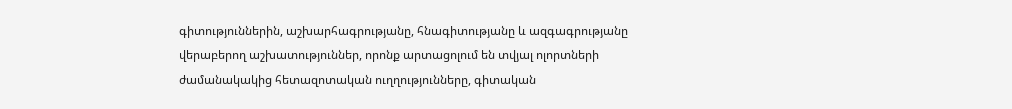գիտություններին, աշխարհագրությանը, հնագիտությանը և ազգագրությանը վերաբերող աշխատություններ, որոնք արտացոլում են տվյալ ոլորտների ժամանակակից հետազոտական ուղղությունները, գիտական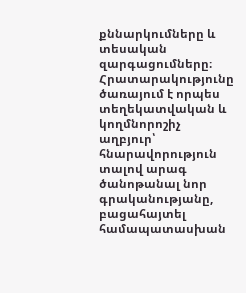քննարկումները և տեսական զարգացումները։ Հրատարակությունը ծառայում է որպես տեղեկատվական և կողմնորոշիչ աղբյուր՝ հնարավորություն տալով արագ ծանոթանալ նոր գրականությանը, բացահայտել համապատասխան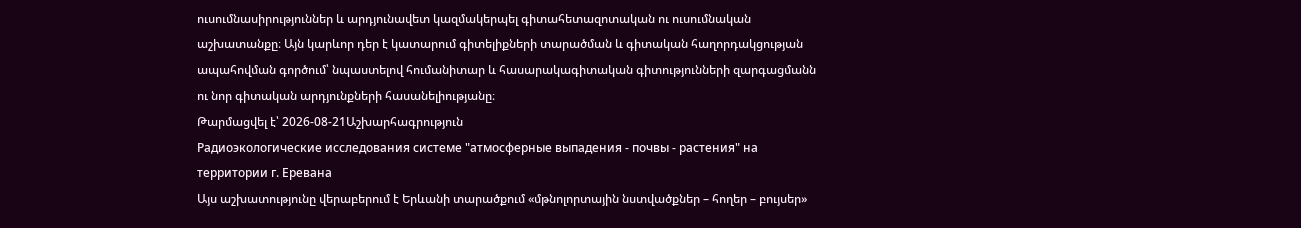ուսումնասիրություններ և արդյունավետ կազմակերպել գիտահետազոտական ու ուսումնական աշխատանքը։ Այն կարևոր դեր է կատարում գիտելիքների տարածման և գիտական հաղորդակցության ապահովման գործում՝ նպաստելով հումանիտար և հասարակագիտական գիտությունների զարգացմանն ու նոր գիտական արդյունքների հասանելիությանը։
Թարմացվել է՝ 2026-08-21Աշխարհագրություն
Радиоэкологические исследования системе "атмосферные выпадения - почвы - растения" на территории г. Еревана
Այս աշխատությունը վերաբերում է Երևանի տարածքում «մթնոլորտային նստվածքներ – հողեր – բույսեր»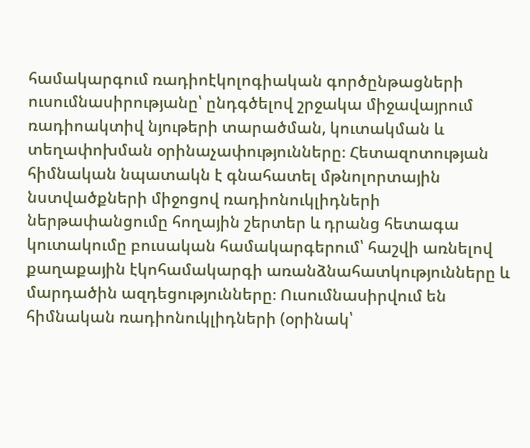համակարգում ռադիոէկոլոգիական գործընթացների ուսումնասիրությանը՝ ընդգծելով շրջակա միջավայրում ռադիոակտիվ նյութերի տարածման, կուտակման և տեղափոխման օրինաչափությունները։ Հետազոտության հիմնական նպատակն է գնահատել մթնոլորտային նստվածքների միջոցով ռադիոնուկլիդների ներթափանցումը հողային շերտեր և դրանց հետագա կուտակումը բուսական համակարգերում՝ հաշվի առնելով քաղաքային էկոհամակարգի առանձնահատկությունները և մարդածին ազդեցությունները։ Ուսումնասիրվում են հիմնական ռադիոնուկլիդների (օրինակ՝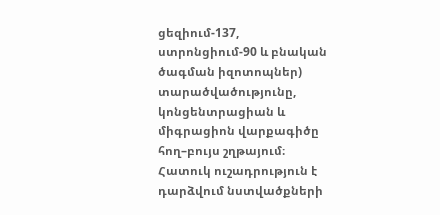ցեզիում-137, ստրոնցիում-90 և բնական ծագման իզոտոպներ) տարածվածությունը, կոնցենտրացիան և միգրացիոն վարքագիծը հող–բույս շղթայում։ Հատուկ ուշադրություն է դարձվում նստվածքների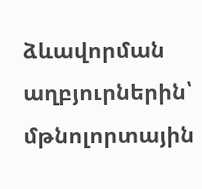ձևավորման աղբյուրներին՝ մթնոլորտային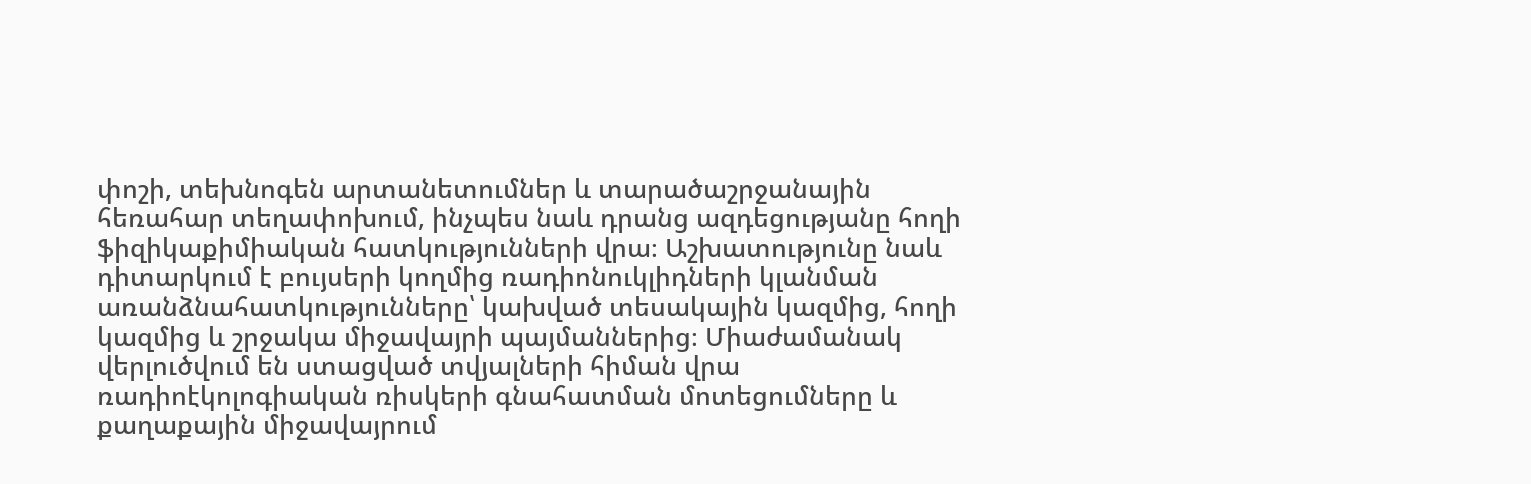փոշի, տեխնոգեն արտանետումներ և տարածաշրջանային հեռահար տեղափոխում, ինչպես նաև դրանց ազդեցությանը հողի ֆիզիկաքիմիական հատկությունների վրա։ Աշխատությունը նաև դիտարկում է բույսերի կողմից ռադիոնուկլիդների կլանման առանձնահատկությունները՝ կախված տեսակային կազմից, հողի կազմից և շրջակա միջավայրի պայմաններից։ Միաժամանակ վերլուծվում են ստացված տվյալների հիման վրա ռադիոէկոլոգիական ռիսկերի գնահատման մոտեցումները և քաղաքային միջավայրում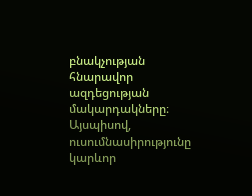բնակչության հնարավոր ազդեցության մակարդակները։ Այսպիսով, ուսումնասիրությունը կարևոր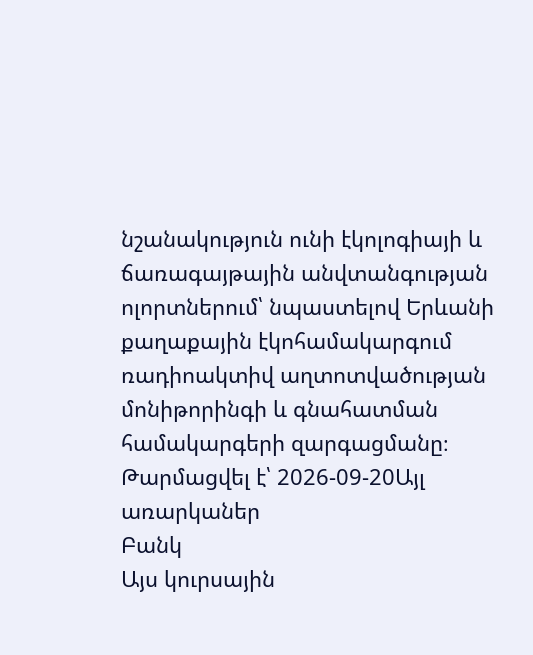նշանակություն ունի էկոլոգիայի և ճառագայթային անվտանգության ոլորտներում՝ նպաստելով Երևանի քաղաքային էկոհամակարգում ռադիոակտիվ աղտոտվածության մոնիթորինգի և գնահատման համակարգերի զարգացմանը։
Թարմացվել է՝ 2026-09-20Այլ առարկաներ
Բանկ
Այս կուրսային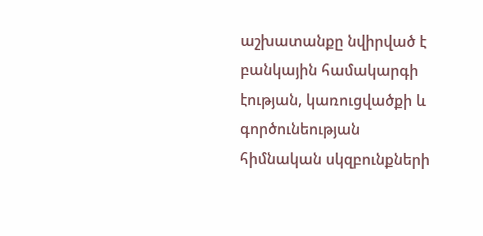աշխատանքը նվիրված է բանկային համակարգի էության, կառուցվածքի և գործունեության հիմնական սկզբունքների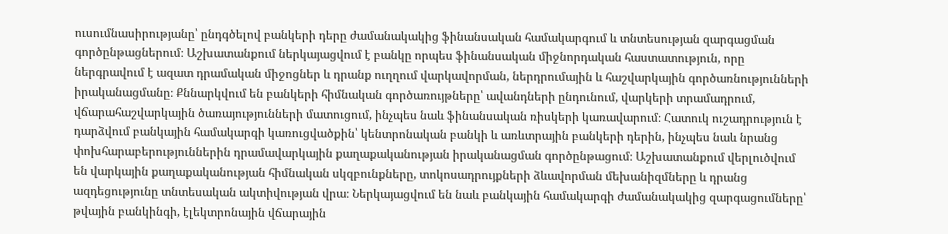ուսումնասիրությանը՝ ընդգծելով բանկերի դերը ժամանակակից ֆինանսական համակարգում և տնտեսության զարգացման գործընթացներում։ Աշխատանքում ներկայացվում է բանկը որպես ֆինանսական միջնորդական հաստատություն, որը ներգրավում է ազատ դրամական միջոցներ և դրանք ուղղում վարկավորման, ներդրումային և հաշվարկային գործառնությունների իրականացմանը։ Քննարկվում են բանկերի հիմնական գործառույթները՝ ավանդների ընդունում, վարկերի տրամադրում, վճարահաշվարկային ծառայությունների մատուցում, ինչպես նաև ֆինանսական ռիսկերի կառավարում։ Հատուկ ուշադրություն է դարձվում բանկային համակարգի կառուցվածքին՝ կենտրոնական բանկի և առևտրային բանկերի դերին, ինչպես նաև նրանց փոխհարաբերություններին դրամավարկային քաղաքականության իրականացման գործընթացում։ Աշխատանքում վերլուծվում են վարկային քաղաքականության հիմնական սկզբունքները, տոկոսադրույքների ձևավորման մեխանիզմները և դրանց ազդեցությունը տնտեսական ակտիվության վրա։ Ներկայացվում են նաև բանկային համակարգի ժամանակակից զարգացումները՝ թվային բանկինգի, էլեկտրոնային վճարային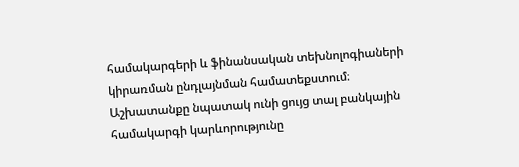համակարգերի և ֆինանսական տեխնոլոգիաների կիրառման ընդլայնման համատեքստում։ Աշխատանքը նպատակ ունի ցույց տալ բանկային համակարգի կարևորությունը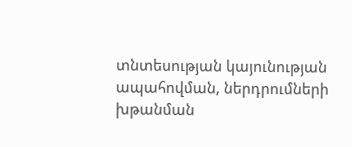տնտեսության կայունության ապահովման, ներդրումների խթանման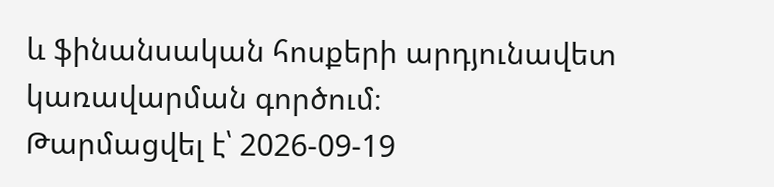և ֆինանսական հոսքերի արդյունավետ կառավարման գործում։
Թարմացվել է՝ 2026-09-19